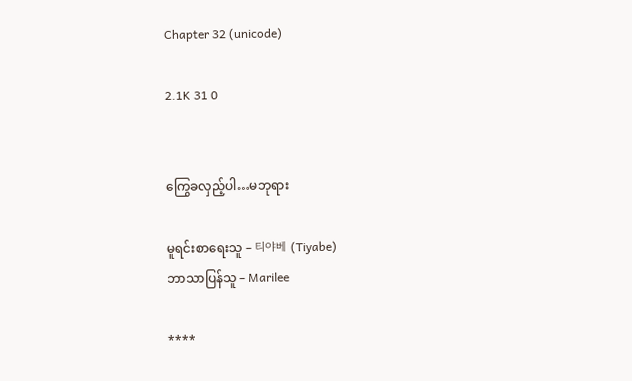Chapter 32 (unicode)

2.1K 31 0


ကြွေခလှည့်ပါ…မဘုရား

မူရင်းစာရေးသူ – 티야베 (Tiyabe)
ဘာသာပြန်သူ – Marilee

****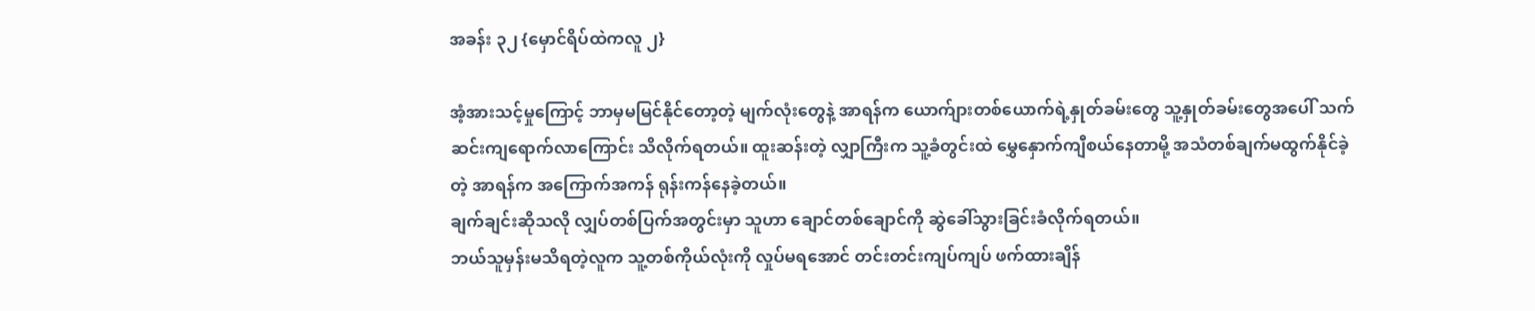အခန်း ၃၂ {မှောင်ရိပ်ထဲကလူ ၂}

အံ့အားသင့်မှုကြောင့် ဘာမှမမြင်နိုင်တော့တဲ့ မျက်လုံးတွေနဲ့ အာရန်က ယောက်ျားတစ်ယောက်ရဲ့နှုတ်ခမ်းတွေ သူ့နှုတ်ခမ်းတွေအပေါ် သက်ဆင်းကျရောက်လာကြောင်း သိလိုက်ရတယ်။ ထူးဆန်းတဲ့ လျှာကြီးက သူ့ခံတွင်းထဲ မွှေနှောက်ကျီစယ်နေတာမို့ အသံတစ်ချက်မထွက်နိုင်ခဲ့တဲ့ အာရန်က အကြောက်အကန် ရုန်းကန်နေခဲ့တယ်။
ချက်ချင်းဆိုသလို လျှပ်တစ်ပြက်အတွင်းမှာ သူဟာ ချောင်တစ်ချောင်ကို ဆွဲခေါ်သွားခြင်းခံလိုက်ရတယ်။
ဘယ်သူမှန်းမသိရတဲ့လူက သူ့တစ်ကိုယ်လုံးကို လှုပ်မရအောင် တင်းတင်းကျပ်ကျပ် ဖက်ထားချိန်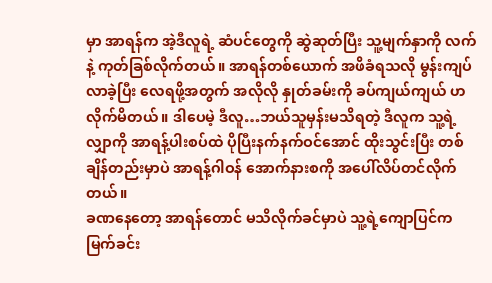မှာ အာရန်က အဲ့ဒီလူရဲ့ ဆံပင်တွေကို ဆွဲဆုတ်ပြီး သူ့မျက်နှာကို လက်နဲ့ ကုတ်ခြစ်လိုက်တယ်။ အာရန်တစ်ယောက် အဖိခံရသလို မွန်းကျပ်လာခဲ့ပြီး လေရဖို့အတွက် အလိုလို နှုတ်ခမ်းကို ခပ်ကျယ်ကျယ် ဟလိုက်မိတယ်။ ဒါပေမဲ့ ဒီလူ…ဘယ်သူမှန်းမသိရတဲ့ ဒီလူက သူ့ရဲ့လျှာကို အာရန့်ပါးစပ်ထဲ ပိုပြီးနက်နက်ဝင်အောင် ထိုးသွင်းပြီး တစ်ချိန်တည်းမှာပဲ အာရန့်ဂါဝန် အောက်နားစကို အပေါ်လိပ်တင်လိုက်တယ်။
ခဏနေတော့ အာရန်တောင် မသိလိုက်ခင်မှာပဲ သူ့ရဲ့ကျောပြင်က မြက်ခင်း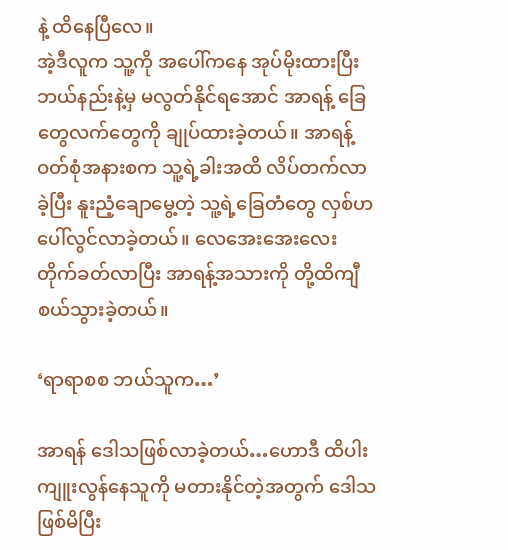နဲ့ ထိနေပြီလေ။
အဲ့ဒီလူက သူ့ကို အပေါ်ကနေ အုပ်မိုးထားပြီး ဘယ်နည်းနဲ့မှ မလွတ်နိုင်ရအောင် အာရန့် ခြေတွေလက်တွေကို ချုပ်ထားခဲ့တယ်။ အာရန့်ဝတ်စုံအနားစက သူ့ရဲ့ခါးအထိ လိပ်တက်လာခဲ့ပြီး နူးညံ့ချောမွေ့တဲ့ သူ့ရဲ့ခြေတံတွေ လှစ်ဟပေါ်လွင်လာခဲ့တယ်။ လေအေးအေးလေး တိုက်ခတ်လာပြီး အာရန့်အသားကို တို့ထိကျီစယ်သွားခဲ့တယ်။

‘ရာရာစစ ဘယ်သူက…’

အာရန် ဒေါသဖြစ်လာခဲ့တယ်…ဟောဒီ ထိပါးကျူးလွန်နေသူကို မတားနိုင်တဲ့အတွက် ဒေါသဖြစ်မိပြီး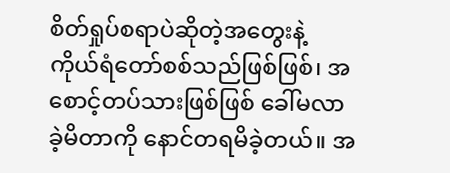စိတ်ရှုပ်စရာပဲဆိုတဲ့အတွေးနဲ့ ကိုယ်ရံတော်စစ်သည်ဖြစ်ဖြစ်၊ အစောင့်တပ်သားဖြစ်ဖြစ် ခေါ်မလာခဲ့မိတာကို နောင်တရမိခဲ့တယ်။ အ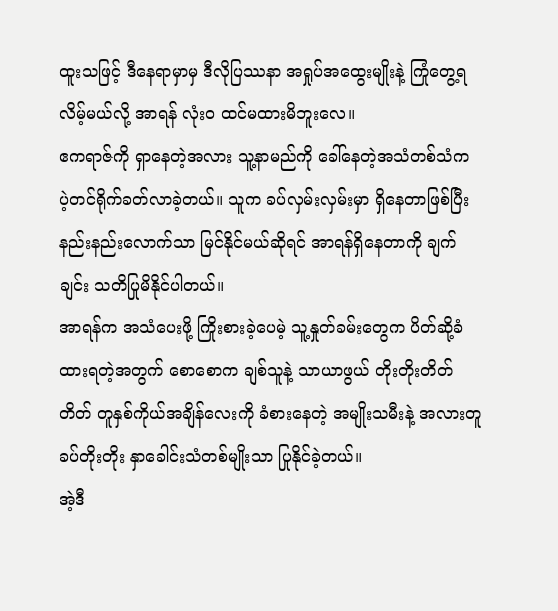ထူးသဖြင့် ဒီနေရာမှာမှ ဒီလိုပြဿနာ အရှုပ်အထွေးမျိုးနဲ့ ကြုံတွေ့ရလိမ့်မယ်လို့ အာရန် လုံးဝ ထင်မထားမိဘူးလေ။
ဧကရာဇ်ကို ရှာနေတဲ့အလား သူ့နာမည်ကို ခေါ်နေတဲ့အသံတစ်သံက ပဲ့တင်ရိုက်ခတ်လာခဲ့တယ်။ သူက ခပ်လှမ်းလှမ်းမှာ ရှိနေတာဖြစ်ပြီး နည်းနည်းလောက်သာ မြင်နိုင်မယ်ဆိုရင် အာရန်ရှိနေတာကို ချက်ချင်း သတိပြုမိနိုင်ပါတယ်။
အာရန်က အသံပေးဖို့ ကြိုးစားခဲ့ပေမဲ့ သူ့နှုတ်ခမ်းတွေက ပိတ်ဆို့ခံထားရတဲ့အတွက် စောစောက ချစ်သူနဲ့ သာယာဖွယ် တိုးတိုးတိတ်တိတ် တူနှစ်ကိုယ်အချိန်လေးကို ခံစားနေတဲ့ အမျိုးသမီးနဲ့ အလားတူ ခပ်တိုးတိုး နှာခေါင်းသံတစ်မျိုးသာ ပြုနိုင်ခဲ့တယ်။
အဲ့ဒီ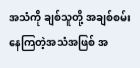အသံကို ချစ်သူတို့ အချစ်စမ်းနေကြတဲ့အသံအဖြစ် အ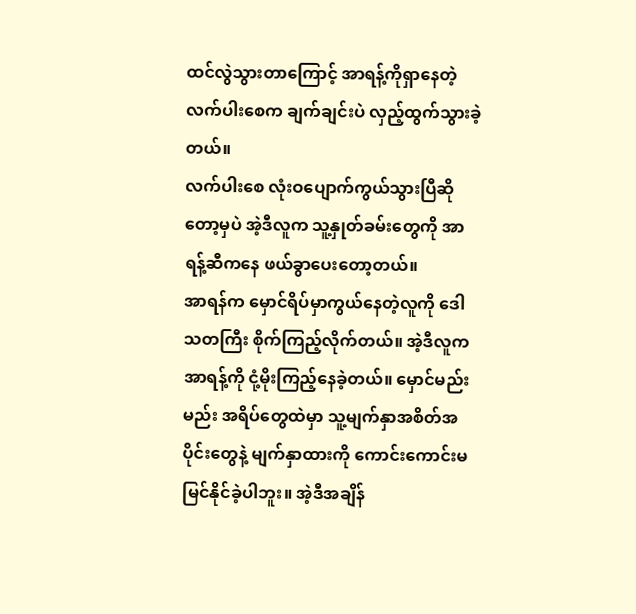ထင်လွဲသွားတာကြောင့် အာရန့်ကိုရှာနေတဲ့ လက်ပါးစေက ချက်ချင်းပဲ လှည့်ထွက်သွားခဲ့တယ်။
လက်ပါးစေ လုံးဝပျောက်ကွယ်သွားပြီဆိုတော့မှပဲ အဲ့ဒီလူက သူ့နှုတ်ခမ်းတွေကို အာရန့်ဆီကနေ ဖယ်ခွာပေးတော့တယ်။
အာရန်က မှောင်ရိပ်မှာကွယ်နေတဲ့လူကို ဒေါသတကြီး စိုက်ကြည့်လိုက်တယ်။ အဲ့ဒီလူက အာရန့်ကို ငုံ့မိုးကြည့်နေခဲ့တယ်။ မှောင်မည်းမည်း အရိပ်တွေထဲမှာ သူ့မျက်နှာအစိတ်အပိုင်းတွေနဲ့ မျက်နှာထားကို ကောင်းကောင်းမမြင်နိုင်ခဲ့ပါဘူး။ အဲ့ဒီအချိန်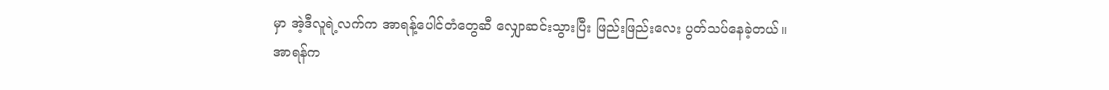မှာ အဲ့ဒီလူရဲ့လက်က အာရန့်ပေါင်တံတွေဆီ လျှောဆင်းသွားပြီး ဖြည်းဖြည်းလေး ပွတ်သပ်နေခဲ့တယ်။
အာရန်က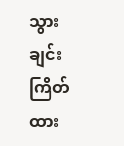သွားချင်းကြိတ်ထား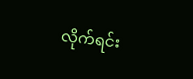လိုက်ရင်း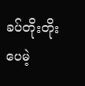ခပ်တိုးတိုးပေမဲ့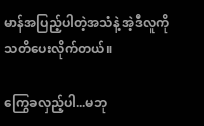မာန်အပြည့်ပါတဲ့အသံနဲ့ အဲ့ဒီလူကို သတိပေးလိုက်တယ်။

ကြွေခလှည့်ပါ...မဘု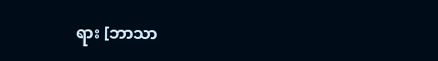ရား [ဘာသာ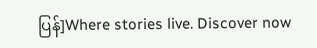ပြန်]Where stories live. Discover now